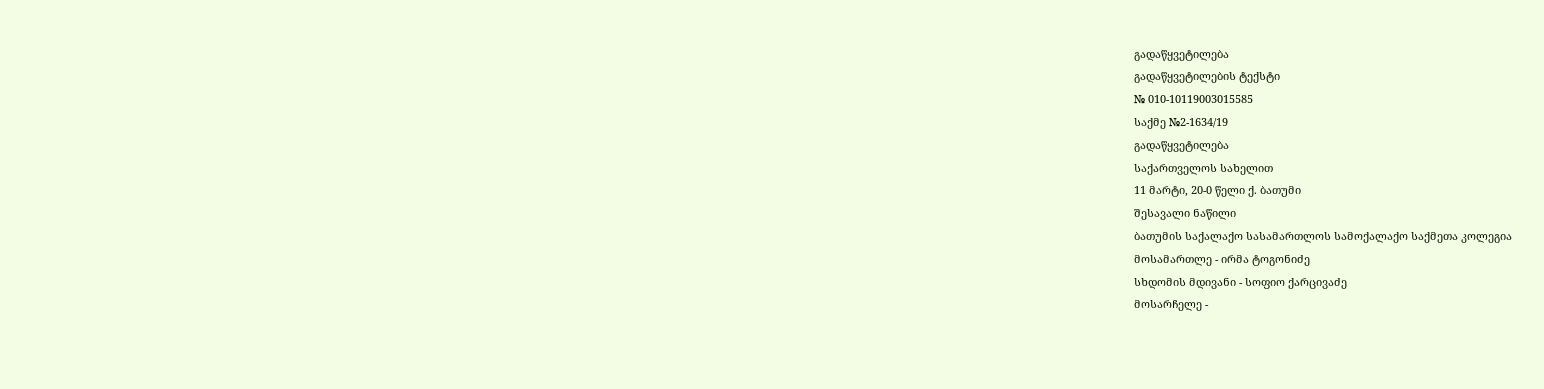გადაწყვეტილება
გადაწყვეტილების ტექსტი
№ 010-10119003015585
საქმე №2-1634/19
გადაწყვეტილება
საქართველოს სახელით
11 მარტი, 20-0 წელი ქ. ბათუმი
შესავალი ნაწილი
ბათუმის საქალაქო სასამართლოს სამოქალაქო საქმეთა კოლეგია
მოსამართლე - ირმა ტოგონიძე
სხდომის მდივანი - სოფიო ქარცივაძე
მოსარჩელე -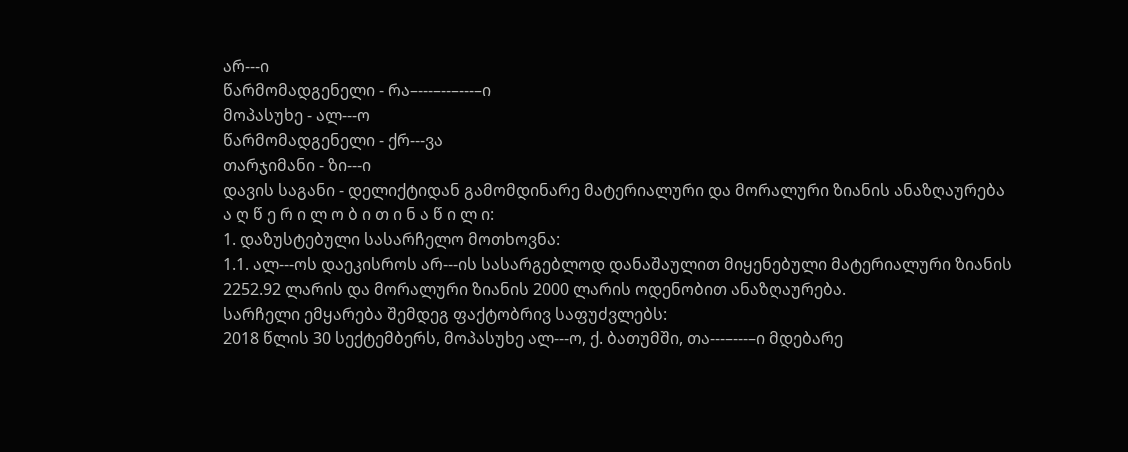არ---ი
წარმომადგენელი - რა–---–--–---–ი
მოპასუხე - ალ---ო
წარმომადგენელი - ქრ---ვა
თარჯიმანი - ზი---ი
დავის საგანი - დელიქტიდან გამომდინარე მატერიალური და მორალური ზიანის ანაზღაურება
ა ღ წ ე რ ი ლ ო ბ ი თ ი ნ ა წ ი ლ ი:
1. დაზუსტებული სასარჩელო მოთხოვნა:
1.1. ალ---ოს დაეკისროს არ---ის სასარგებლოდ დანაშაულით მიყენებული მატერიალური ზიანის 2252.92 ლარის და მორალური ზიანის 2000 ლარის ოდენობით ანაზღაურება.
სარჩელი ემყარება შემდეგ ფაქტობრივ საფუძვლებს:
2018 წლის 30 სექტემბერს, მოპასუხე ალ---ო, ქ. ბათუმში, თა---–---–ი მდებარე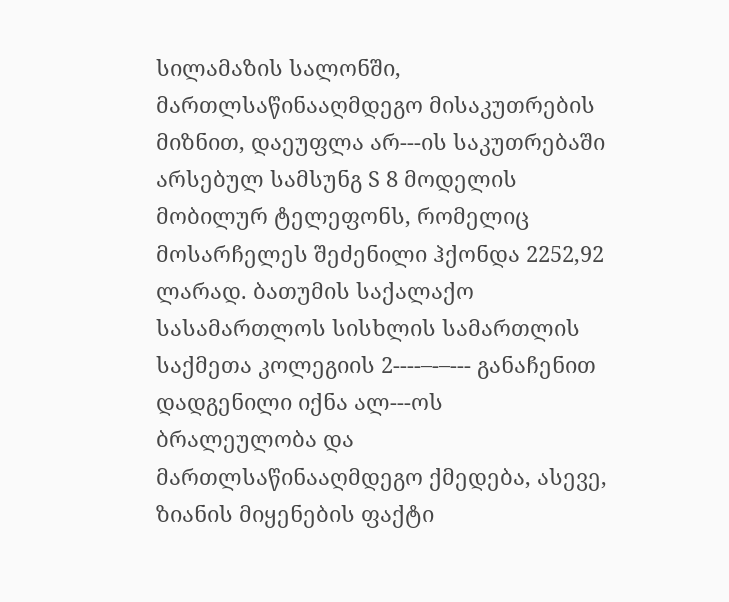სილამაზის სალონში, მართლსაწინააღმდეგო მისაკუთრების მიზნით, დაეუფლა არ---ის საკუთრებაში არსებულ სამსუნგ S 8 მოდელის მობილურ ტელეფონს, რომელიც მოსარჩელეს შეძენილი ჰქონდა 2252,92 ლარად. ბათუმის საქალაქო სასამართლოს სისხლის სამართლის საქმეთა კოლეგიის 2----–-–--- განაჩენით დადგენილი იქნა ალ---ოს ბრალეულობა და მართლსაწინააღმდეგო ქმედება, ასევე, ზიანის მიყენების ფაქტი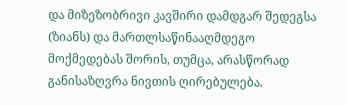და მიზეზობრივი კავშირი დამდგარ შედეგსა (ზიანს) და მართლსაწინააღმდეგო მოქმედებას შორის, თუმცა, არასწორად განისაზღვრა ნივთის ღირებულება.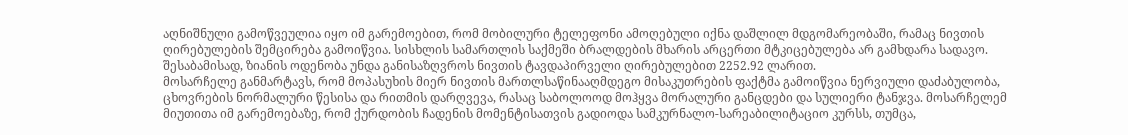აღნიშნული გამოწვეულია იყო იმ გარემოებით, რომ მობილური ტელეფონი ამოღებული იქნა დაშლილ მდგომარეობაში, რამაც ნივთის ღირებულების შემცირება გამოიწვია. სისხლის სამართლის საქმეში ბრალდების მხარის არცერთი მტკიცებულება არ გამხდარა სადავო. შესაბამისად, ზიანის ოდენობა უნდა განისაზღვროს ნივთის ტავდაპირველი ღირებულებით 2252.92 ლარით.
მოსარჩელე განმარტავს, რომ მოპასუხის მიერ ნივთის მართლსაწინააღმდეგო მისაკუთრების ფაქტმა გამოიწვია ნერვიული დაძაბულობა, ცხოვრების ნორმალური წესისა და რითმის დარღვევა, რასაც საბოლოოდ მოჰყვა მორალური განცდები და სულიერი ტანჯვა. მოსარჩელემ მიუთითა იმ გარემოებაზე, რომ ქურდობის ჩადენის მომენტისათვის გადიოდა სამკურნალო-სარეაბილიტაციო კურსს, თუმცა,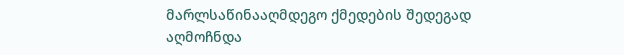მარლსაწინააღმდეგო ქმედების შედეგად აღმოჩნდა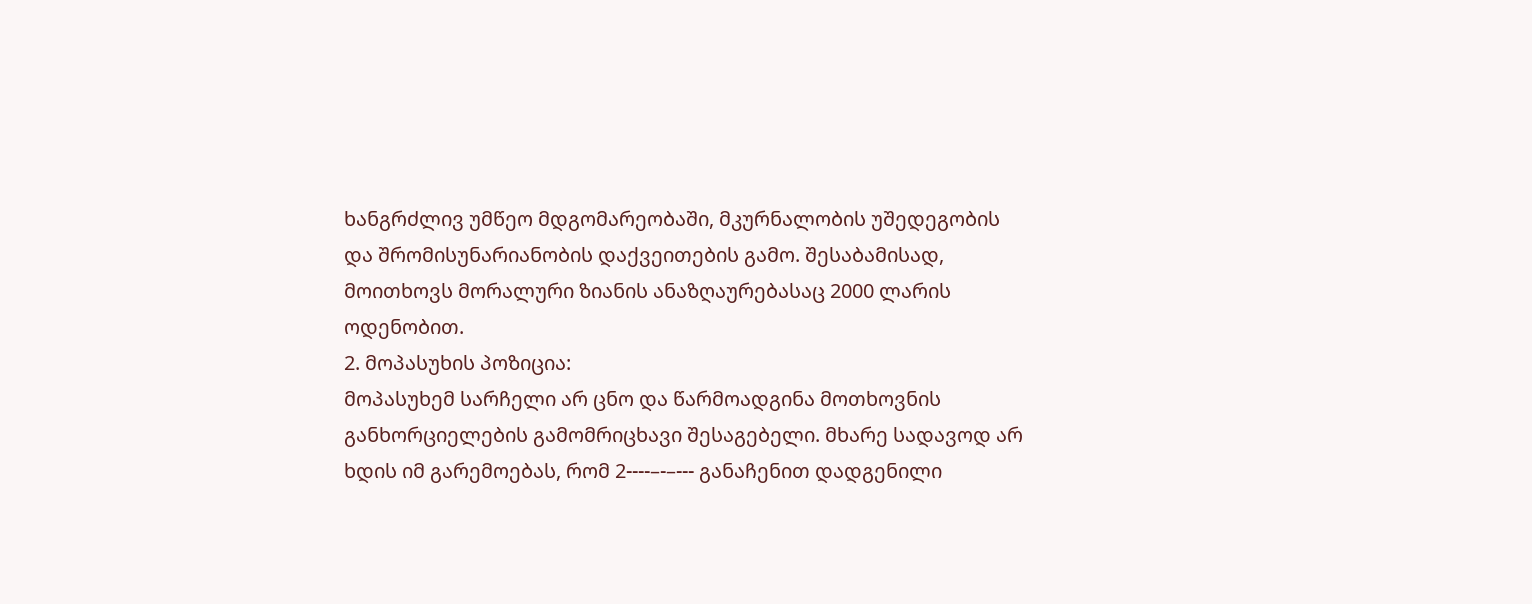ხანგრძლივ უმწეო მდგომარეობაში, მკურნალობის უშედეგობის და შრომისუნარიანობის დაქვეითების გამო. შესაბამისად, მოითხოვს მორალური ზიანის ანაზღაურებასაც 2000 ლარის ოდენობით.
2. მოპასუხის პოზიცია:
მოპასუხემ სარჩელი არ ცნო და წარმოადგინა მოთხოვნის განხორციელების გამომრიცხავი შესაგებელი. მხარე სადავოდ არ ხდის იმ გარემოებას, რომ 2----–-–--- განაჩენით დადგენილი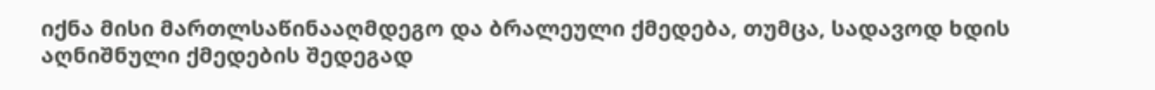იქნა მისი მართლსაწინააღმდეგო და ბრალეული ქმედება, თუმცა, სადავოდ ხდის აღნიშნული ქმედების შედეგად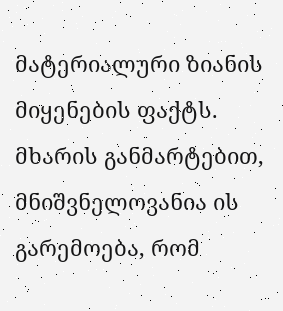მატერიალური ზიანის მიყენების ფაქტს. მხარის განმარტებით, მნიშვნელოვანია ის გარემოება, რომ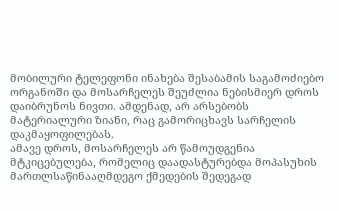მობილური ტელეფონი ინახება შესაბამის საგამოძიებო ორგანოში და მოსარჩელეს შეუძლია ნებისმიერ დროს დაიბრუნოს ნივთი. ამდენად, არ არსებობს მატერიალური ზიანი, რაც გამორიცხავს სარჩელის დაკმაყოფილებას.
ამავე დროს, მოსარჩელეს არ წამოუდგენია მტკიცებულება, რომელიც დაადასტურებდა მოპასუხის მართლსაწინააღმდეგო ქმედების შედეგად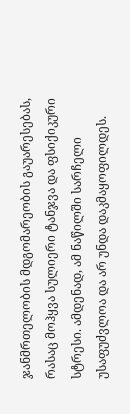ჯანმრთელობის მდგომარეობის გაუარესებას, რასაც მოჰყვა სულიერი ტანჯვა და ფსიქიკური სტრესი. ამდენად, ამ ნაწილში სარჩელი უსაფუძვლოა და არ უნდა დაკმაყოფილდეს.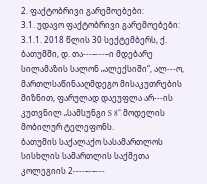2. ფაქტობრივი გარემოებები:
3.1. უდავო ფაქტობრივი გარემოებები:
3.1.1. 2018 წლის 30 სექტემბერს, ქ. ბათუმში, დ. თა---–---–ი მდებარე სილამაზის სალონ „ალექსიში“, ალ---ო, მართლსაწინააღმდეგო მისაკუთრების მიზნით, ფარულად დაეუფლა არ---ის კუთვნილ „სამსუნგი S 8“ მოდელის მობილურ ტელეფონს.
ბათუმის საქალაქო სასამართლოს სისხლის სამართლის საქმეთა კოლეგიის 2----–-–---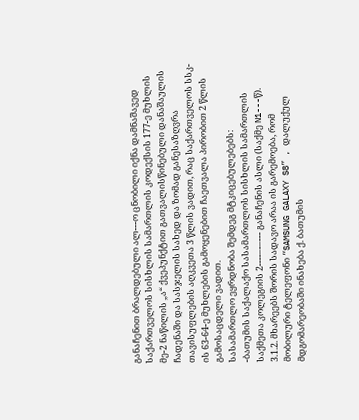განაჩენით ბრალდებული ალ---ო ცნობილი იქნა დამნაშავედ საქართველოს სისხლის სამართლის კოდექსის 177-ე მუხლის მე-2 ნაწილის „ა“ ქვეპუნქტით გათვალისწინებული დანაშაულის ჩადენაში და სასჯელის სახედ და ზომად განესაზღვრა თავისუფლების აღკვეთა 3 წლის ვადით, რაც საქართველოს სსკ-ის 63-64-ე მუხლების გამოყენებით ჩაეთვალა პირობით 2 წლის გამოსაცდელი ვადით.
სასამართლო ეყრდნობა შემდეგ მტკიცებულებებს:
-ბათუმის საქალაქო სასამართლოს სისხლის სამართლის საქმეთა კოლეგიის 2----–-–--- განაჩენის ასლი (საქმე N1---წ).
3.1.2. მხარეებს შორის სადავო არაა ის გარემოება, რომ მობილური ტელეფონი “SAMSUNG GALAXY S8” , დალუქულ მდგომარეობაში ინახება ქ. ბათუმის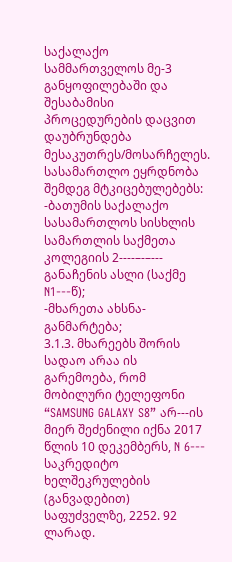საქალაქო სამმართველოს მე-3 განყოფილებაში და შესაბამისი პროცედურების დაცვით დაუბრუნდება მესაკუთრეს/მოსარჩელეს.
სასამართლო ეყრდნობა შემდეგ მტკიცებულებებს:
-ბათუმის საქალაქო სასამართლოს სისხლის სამართლის საქმეთა კოლეგიის 2----–-–--- განაჩენის ასლი (საქმე N1---წ);
-მხარეთა ახსნა-განმარტება;
3.1.3. მხარეებს შორის სადაო არაა ის გარემოება, რომ მობილური ტელეფონი “SAMSUNG GALAXY S8” არ---ის მიერ შეძენილი იქნა 2017 წლის 10 დეკემბერს, N 6--- საკრედიტო ხელშეკრულების (განვადებით) საფუძველზე, 2252. 92 ლარად.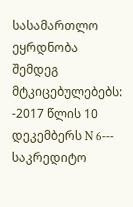სასამართლო ეყრდნობა შემდეგ მტკიცებულებებს:
-2017 წლის 10 დეკემბერს N 6--- საკრედიტო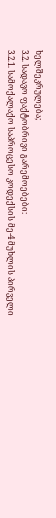ხელშეკრულება;
3.2. სადავო ფაქტობრივი გარემოებები:
3.2.1. სამოქალაქო საპროცესო კოდექსის მე-4 მუხლის პირველი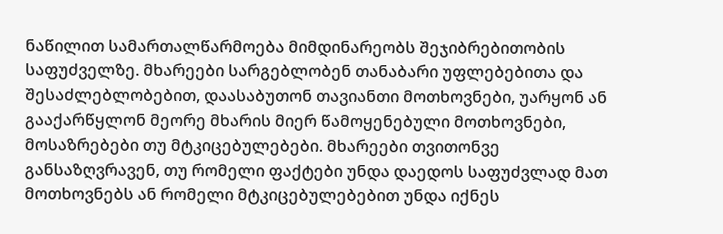ნაწილით სამართალწარმოება მიმდინარეობს შეჯიბრებითობის საფუძველზე. მხარეები სარგებლობენ თანაბარი უფლებებითა და შესაძლებლობებით, დაასაბუთონ თავიანთი მოთხოვნები, უარყონ ან გააქარწყლონ მეორე მხარის მიერ წამოყენებული მოთხოვნები, მოსაზრებები თუ მტკიცებულებები. მხარეები თვითონვე განსაზღვრავენ, თუ რომელი ფაქტები უნდა დაედოს საფუძვლად მათ მოთხოვნებს ან რომელი მტკიცებულებებით უნდა იქნეს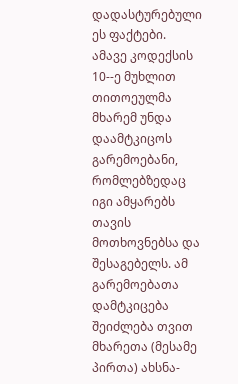დადასტურებული ეს ფაქტები. ამავე კოდექსის 10--ე მუხლით თითოეულმა მხარემ უნდა დაამტკიცოს გარემოებანი, რომლებზედაც იგი ამყარებს თავის მოთხოვნებსა და შესაგებელს. ამ გარემოებათა დამტკიცება შეიძლება თვით მხარეთა (მესამე პირთა) ახსნა-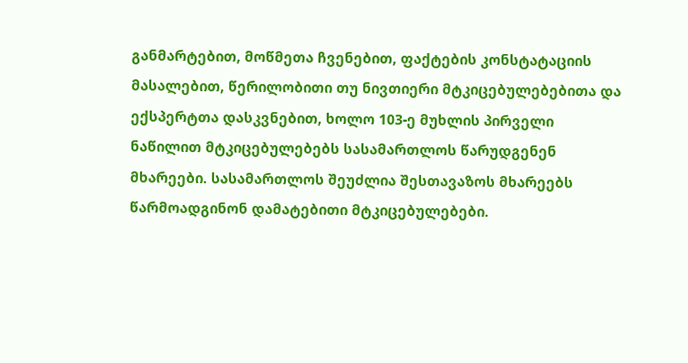განმარტებით, მოწმეთა ჩვენებით, ფაქტების კონსტატაციის მასალებით, წერილობითი თუ ნივთიერი მტკიცებულებებითა და ექსპერტთა დასკვნებით, ხოლო 103-ე მუხლის პირველი ნაწილით მტკიცებულებებს სასამართლოს წარუდგენენ მხარეები. სასამართლოს შეუძლია შესთავაზოს მხარეებს წარმოადგინონ დამატებითი მტკიცებულებები.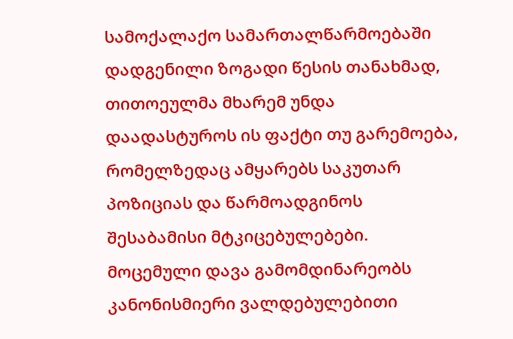სამოქალაქო სამართალწარმოებაში დადგენილი ზოგადი წესის თანახმად, თითოეულმა მხარემ უნდა დაადასტუროს ის ფაქტი თუ გარემოება, რომელზედაც ამყარებს საკუთარ პოზიციას და წარმოადგინოს შესაბამისი მტკიცებულებები.
მოცემული დავა გამომდინარეობს კანონისმიერი ვალდებულებითი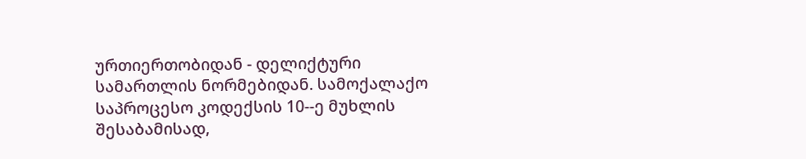ურთიერთობიდან - დელიქტური სამართლის ნორმებიდან. სამოქალაქო საპროცესო კოდექსის 10--ე მუხლის შესაბამისად,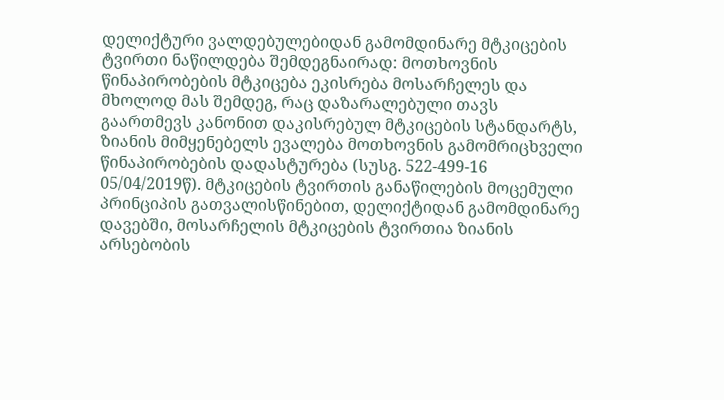დელიქტური ვალდებულებიდან გამომდინარე მტკიცების ტვირთი ნაწილდება შემდეგნაირად: მოთხოვნის წინაპირობების მტკიცება ეკისრება მოსარჩელეს და მხოლოდ მას შემდეგ, რაც დაზარალებული თავს გაართმევს კანონით დაკისრებულ მტკიცების სტანდარტს, ზიანის მიმყენებელს ევალება მოთხოვნის გამომრიცხველი წინაპირობების დადასტურება (სუსგ. 522-499-16 05/04/2019წ). მტკიცების ტვირთის განაწილების მოცემული პრინციპის გათვალისწინებით, დელიქტიდან გამომდინარე დავებში, მოსარჩელის მტკიცების ტვირთია ზიანის არსებობის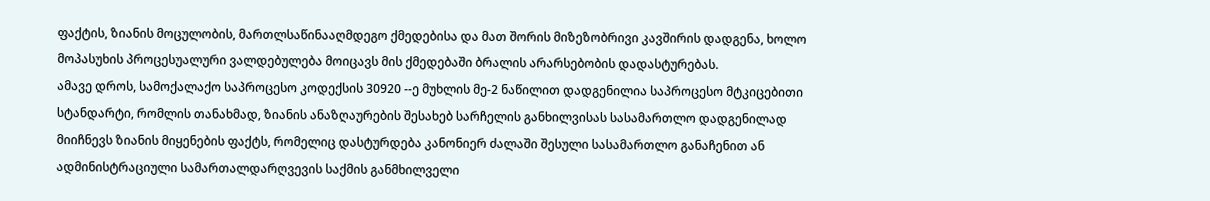ფაქტის, ზიანის მოცულობის, მართლსაწინააღმდეგო ქმედებისა და მათ შორის მიზეზობრივი კავშირის დადგენა, ხოლო მოპასუხის პროცესუალური ვალდებულება მოიცავს მის ქმედებაში ბრალის არარსებობის დადასტურებას.
ამავე დროს, სამოქალაქო საპროცესო კოდექსის 30920 --ე მუხლის მე-2 ნაწილით დადგენილია საპროცესო მტკიცებითი სტანდარტი, რომლის თანახმად, ზიანის ანაზღაურების შესახებ სარჩელის განხილვისას სასამართლო დადგენილად მიიჩნევს ზიანის მიყენების ფაქტს, რომელიც დასტურდება კანონიერ ძალაში შესული სასამართლო განაჩენით ან ადმინისტრაციული სამართალდარღვევის საქმის განმხილველი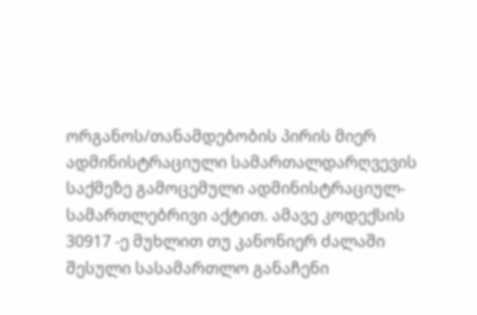ორგანოს/თანამდებობის პირის მიერ ადმინისტრაციული სამართალდარღვევის საქმეზე გამოცემული ადმინისტრაციულ-სამართლებრივი აქტით. ამავე კოდექსის 30917 -ე მუხლით თუ კანონიერ ძალაში შესული სასამართლო განაჩენი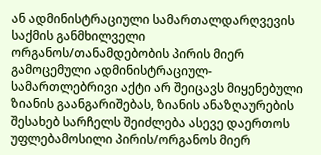ან ადმინისტრაციული სამართალდარღვევის საქმის განმხილველი ორგანოს/თანამდებობის პირის მიერ გამოცემული ადმინისტრაციულ-სამართლებრივი აქტი არ შეიცავს მიყენებული ზიანის გაანგარიშებას, ზიანის ანაზღაურების შესახებ სარჩელს შეიძლება ასევე დაერთოს უფლებამოსილი პირის/ორგანოს მიერ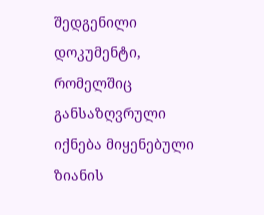შედგენილი დოკუმენტი, რომელშიც განსაზღვრული იქნება მიყენებული ზიანის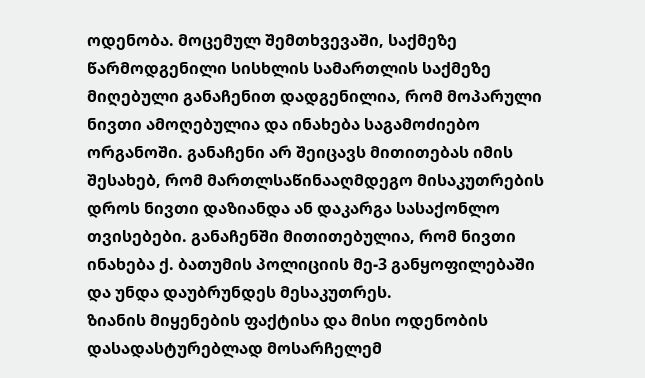ოდენობა. მოცემულ შემთხვევაში, საქმეზე წარმოდგენილი სისხლის სამართლის საქმეზე მიღებული განაჩენით დადგენილია, რომ მოპარული ნივთი ამოღებულია და ინახება საგამოძიებო ორგანოში. განაჩენი არ შეიცავს მითითებას იმის შესახებ, რომ მართლსაწინააღმდეგო მისაკუთრების დროს ნივთი დაზიანდა ან დაკარგა სასაქონლო თვისებები. განაჩენში მითითებულია, რომ ნივთი ინახება ქ. ბათუმის პოლიციის მე-3 განყოფილებაში და უნდა დაუბრუნდეს მესაკუთრეს.
ზიანის მიყენების ფაქტისა და მისი ოდენობის დასადასტურებლად მოსარჩელემ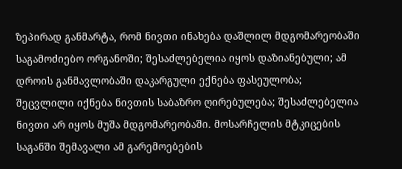ზეპირად განმარტა, რომ ნივთი ინახება დაშლილ მდგომარეობაში საგამოძიებო ორგანოში; შესაძლებელია იყოს დაზიანებული; ამ დროის განმავლობაში დაკარგული ექნება ფასეულობა; შეცვლილი იქნება ნივთის საბაზრო ღირებულება; შესაძლებელია ნივთი არ იყოს მუშა მდგომარეობაში. მოსარჩელის მტკიცების საგანში შემავალი ამ გარემოებების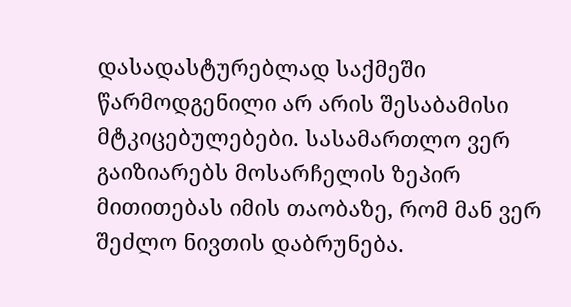დასადასტურებლად საქმეში წარმოდგენილი არ არის შესაბამისი მტკიცებულებები. სასამართლო ვერ გაიზიარებს მოსარჩელის ზეპირ მითითებას იმის თაობაზე, რომ მან ვერ შეძლო ნივთის დაბრუნება.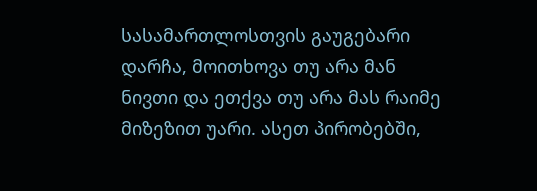სასამართლოსთვის გაუგებარი დარჩა, მოითხოვა თუ არა მან ნივთი და ეთქვა თუ არა მას რაიმე მიზეზით უარი. ასეთ პირობებში,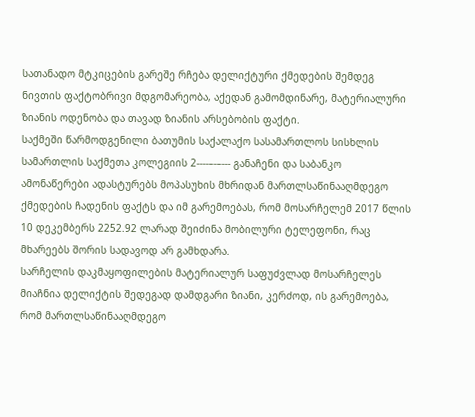სათანადო მტკიცების გარეშე რჩება დელიქტური ქმედების შემდეგ ნივთის ფაქტობრივი მდგომარეობა, აქედან გამომდინარე, მატერიალური ზიანის ოდენობა და თავად ზიანის არსებობის ფაქტი.
საქმეში წარმოდგენილი ბათუმის საქალაქო სასამართლოს სისხლის სამართლის საქმეთა კოლეგიის 2----–-–--- განაჩენი და საბანკო ამონაწერები ადასტურებს მოპასუხის მხრიდან მართლსაწინააღმდეგო ქმედების ჩადენის ფაქტს და იმ გარემოებას, რომ მოსარჩელემ 2017 წლის 10 დეკემბერს 2252.92 ლარად შეიძინა მობილური ტელეფონი, რაც მხარეებს შორის სადავოდ არ გამხდარა.
სარჩელის დაკმაყოფილების მატერიალურ საფუძვლად მოსარჩელეს მიაჩნია დელიქტის შედეგად დამდგარი ზიანი, კერძოდ, ის გარემოება, რომ მართლსაწინააღმდეგო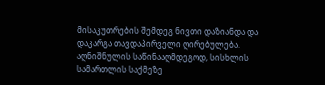მისაკუთრების შემდეგ ნივთი დაზიანდა და დაკარგა თავდაპირველი ღირებულება. აღნიშნულის საწინააღმდეგოდ, სისხლის სამართლის საქმეზე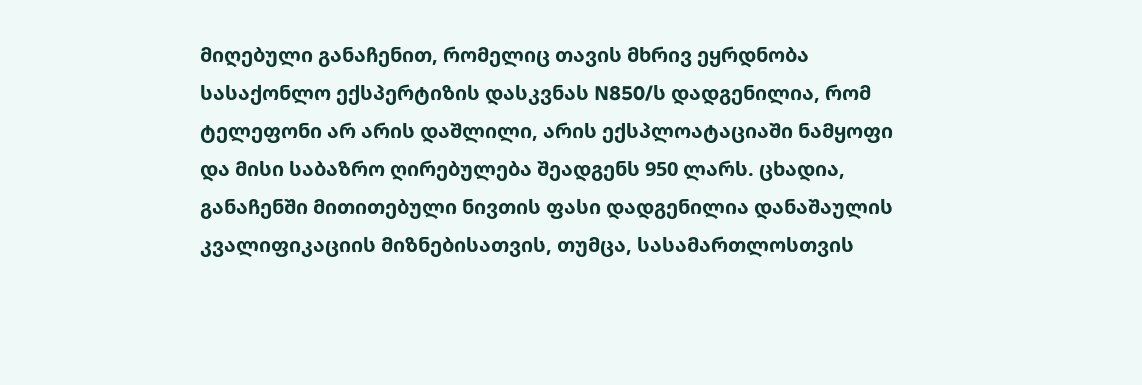მიღებული განაჩენით, რომელიც თავის მხრივ ეყრდნობა სასაქონლო ექსპერტიზის დასკვნას N850/ს დადგენილია, რომ ტელეფონი არ არის დაშლილი, არის ექსპლოატაციაში ნამყოფი და მისი საბაზრო ღირებულება შეადგენს 950 ლარს. ცხადია, განაჩენში მითითებული ნივთის ფასი დადგენილია დანაშაულის კვალიფიკაციის მიზნებისათვის, თუმცა, სასამართლოსთვის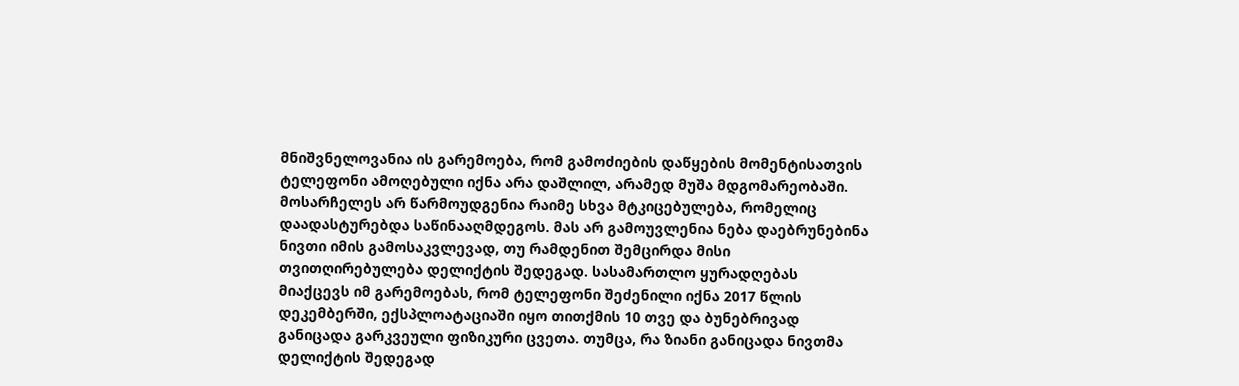მნიშვნელოვანია ის გარემოება, რომ გამოძიების დაწყების მომენტისათვის ტელეფონი ამოღებული იქნა არა დაშლილ, არამედ მუშა მდგომარეობაში. მოსარჩელეს არ წარმოუდგენია რაიმე სხვა მტკიცებულება, რომელიც დაადასტურებდა საწინააღმდეგოს. მას არ გამოუვლენია ნება დაებრუნებინა ნივთი იმის გამოსაკვლევად, თუ რამდენით შემცირდა მისი თვითღირებულება დელიქტის შედეგად. სასამართლო ყურადღებას მიაქცევს იმ გარემოებას, რომ ტელეფონი შეძენილი იქნა 2017 წლის დეკემბერში, ექსპლოატაციაში იყო თითქმის 10 თვე და ბუნებრივად განიცადა გარკვეული ფიზიკური ცვეთა. თუმცა, რა ზიანი განიცადა ნივთმა დელიქტის შედეგად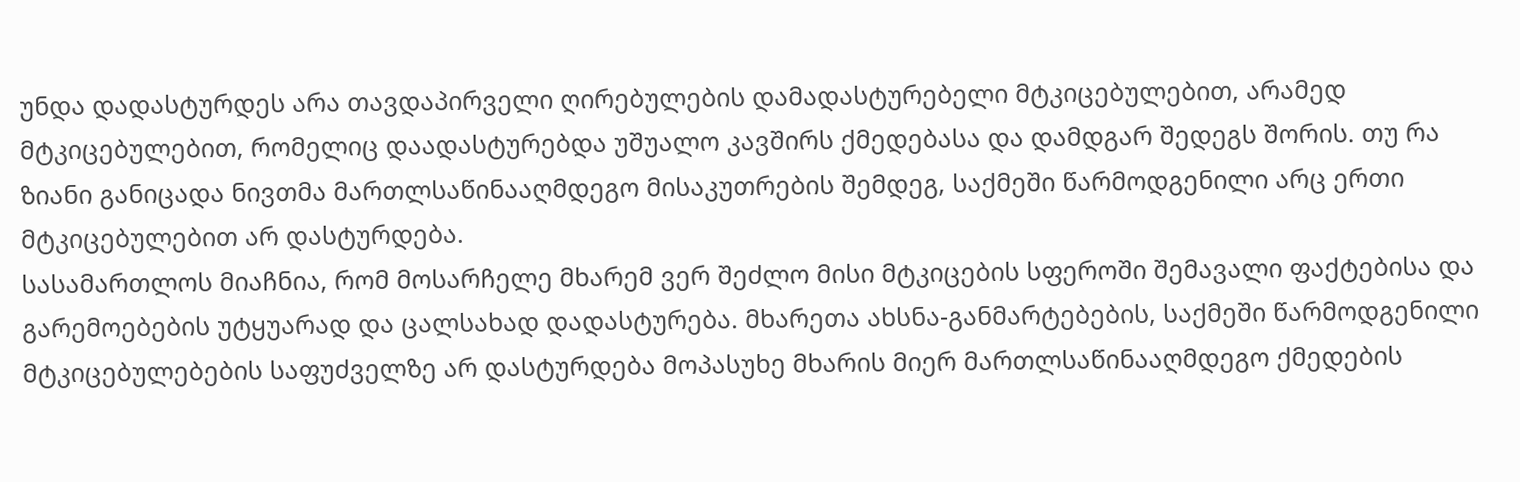უნდა დადასტურდეს არა თავდაპირველი ღირებულების დამადასტურებელი მტკიცებულებით, არამედ მტკიცებულებით, რომელიც დაადასტურებდა უშუალო კავშირს ქმედებასა და დამდგარ შედეგს შორის. თუ რა ზიანი განიცადა ნივთმა მართლსაწინააღმდეგო მისაკუთრების შემდეგ, საქმეში წარმოდგენილი არც ერთი მტკიცებულებით არ დასტურდება.
სასამართლოს მიაჩნია, რომ მოსარჩელე მხარემ ვერ შეძლო მისი მტკიცების სფეროში შემავალი ფაქტებისა და გარემოებების უტყუარად და ცალსახად დადასტურება. მხარეთა ახსნა-განმარტებების, საქმეში წარმოდგენილი მტკიცებულებების საფუძველზე არ დასტურდება მოპასუხე მხარის მიერ მართლსაწინააღმდეგო ქმედების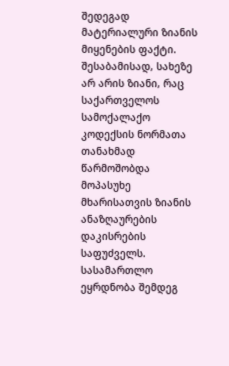შედეგად მატერიალური ზიანის მიყენების ფაქტი. შესაბამისად, სახეზე არ არის ზიანი, რაც საქართველოს სამოქალაქო კოდექსის ნორმათა თანახმად წარმოშობდა მოპასუხე მხარისათვის ზიანის ანაზღაურების დაკისრების საფუძველს.
სასამართლო ეყრდნობა შემდეგ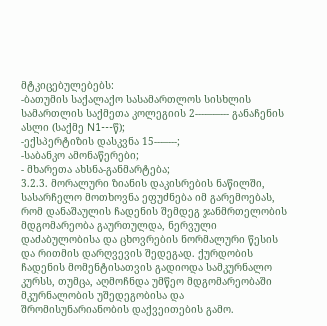მტკიცებულებებს:
-ბათუმის საქალაქო სასამართლოს სისხლის სამართლის საქმეთა კოლეგიის 2----–-–--- განაჩენის ასლი (საქმე N1---წ);
-ექსპერტიზის დასკვნა 15---–---;
-საბანკო ამონაწერები;
- მხარეთა ახსნა-განმარტება;
3.2.3. მორალური ზიანის დაკისრების ნაწილში, სასარჩელო მოთხოვნა ეფუძნება იმ გარემოებას, რომ დანაშაულის ჩადენის შემდეგ ჯანმრთელობის მდგომარეობა გაურთულდა, ნერვული დაძაბულობისა და ცხოვრების ნორმალური წესის და რითმის დარღვევის შედეგად. ქურდობის ჩადენის მომენტისათვის გადიოდა სამკურნალო კურსს, თუმცა, აღმოჩნდა უმწეო მდგომარეობაში მკურნალობის უშედეგობისა და შრომისუნარიანობის დაქვეითების გამო.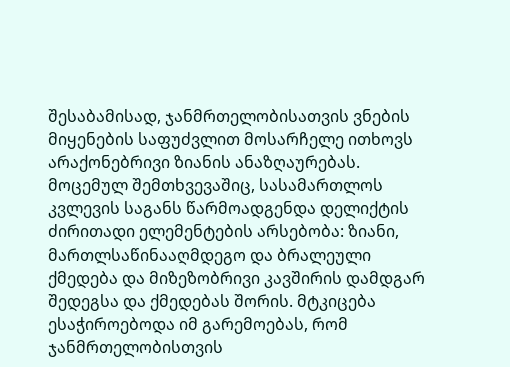შესაბამისად, ჯანმრთელობისათვის ვნების მიყენების საფუძვლით მოსარჩელე ითხოვს არაქონებრივი ზიანის ანაზღაურებას.
მოცემულ შემთხვევაშიც, სასამართლოს კვლევის საგანს წარმოადგენდა დელიქტის ძირითადი ელემენტების არსებობა: ზიანი, მართლსაწინააღმდეგო და ბრალეული ქმედება და მიზეზობრივი კავშირის დამდგარ შედეგსა და ქმედებას შორის. მტკიცება ესაჭიროებოდა იმ გარემოებას, რომ ჯანმრთელობისთვის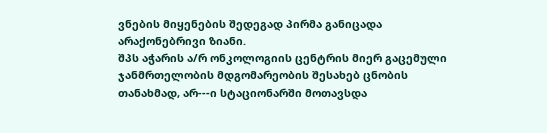ვნების მიყენების შედეგად პირმა განიცადა არაქონებრივი ზიანი.
შპს აჭარის ა/რ ონკოლოგიის ცენტრის მიერ გაცემული ჯანმრთელობის მდგომარეობის შესახებ ცნობის თანახმად, არ---ი სტაციონარში მოთავსდა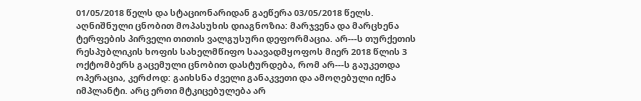01/05/2018 წელს და სტაციონარიდან გაეწერა 03/05/2018 წელს. აღნიშნული ცნობით მოპასუხის დიაგნოზია: მარჯვენა და მარცხენა ტერფების პირველი თითის ვალგუსური დეფორმაცია. არ---ს თურქეთის რესპუბლიკის ხოფის სახელმწიფო საავადმყოფოს მიერ 2018 წლის 3 ოქტომბერს გაცემული ცნობით დასტურდება, რომ არ---ს გაუკეთდა ოპერაცია, კერძოდ: გაიხსნა ძველი განაკვეთი და ამოღებული იქნა იმპლანტი. არც ერთი მტკიცებულება არ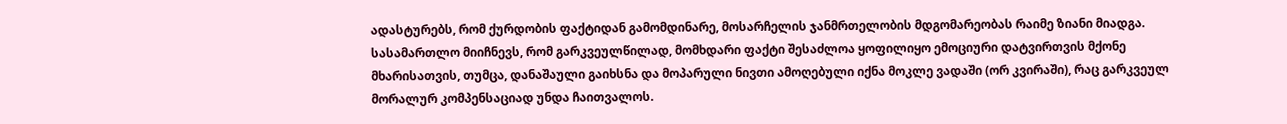ადასტურებს, რომ ქურდობის ფაქტიდან გამომდინარე, მოსარჩელის ჯანმრთელობის მდგომარეობას რაიმე ზიანი მიადგა. სასამართლო მიიჩნევს, რომ გარკვეულწილად, მომხდარი ფაქტი შესაძლოა ყოფილიყო ემოციური დატვირთვის მქონე მხარისათვის, თუმცა, დანაშაული გაიხსნა და მოპარული ნივთი ამოღებული იქნა მოკლე ვადაში (ორ კვირაში), რაც გარკვეულ მორალურ კომპენსაციად უნდა ჩაითვალოს.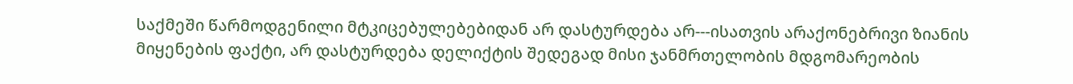საქმეში წარმოდგენილი მტკიცებულებებიდან არ დასტურდება არ---ისათვის არაქონებრივი ზიანის მიყენების ფაქტი, არ დასტურდება დელიქტის შედეგად მისი ჯანმრთელობის მდგომარეობის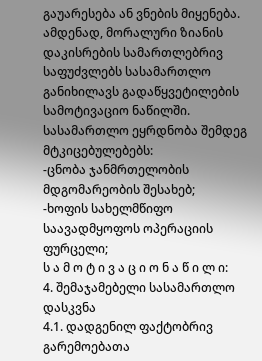გაუარესება ან ვნების მიყენება. ამდენად, მორალური ზიანის დაკისრების სამართლებრივ საფუძვლებს სასამართლო განიხილავს გადაწყვეტილების სამოტივაციო ნაწილში.
სასამართლო ეყრდნობა შემდეგ მტკიცებულებებს:
-ცნობა ჯანმრთელობის მდგომარეობის შესახებ;
-ხოფის სახელმწიფო საავადმყოფოს ოპერაციის ფურცელი;
ს ა მ ო ტ ი ვ ა ც ი ო ნ ა წ ი ლ ი:
4. შემაჯამებელი სასამართლო დასკვნა
4.1. დადგენილ ფაქტობრივ გარემოებათა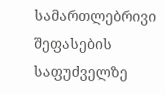სამართლებრივი შეფასების საფუძველზე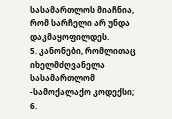სასამართლოს მიაჩნია, რომ სარჩელი არ უნდა დაკმაყოფილდეს.
5. კანონები, რომლითაც იხელმძღვანელა სასამართლომ
-სამოქალაქო კოდექსი;
6.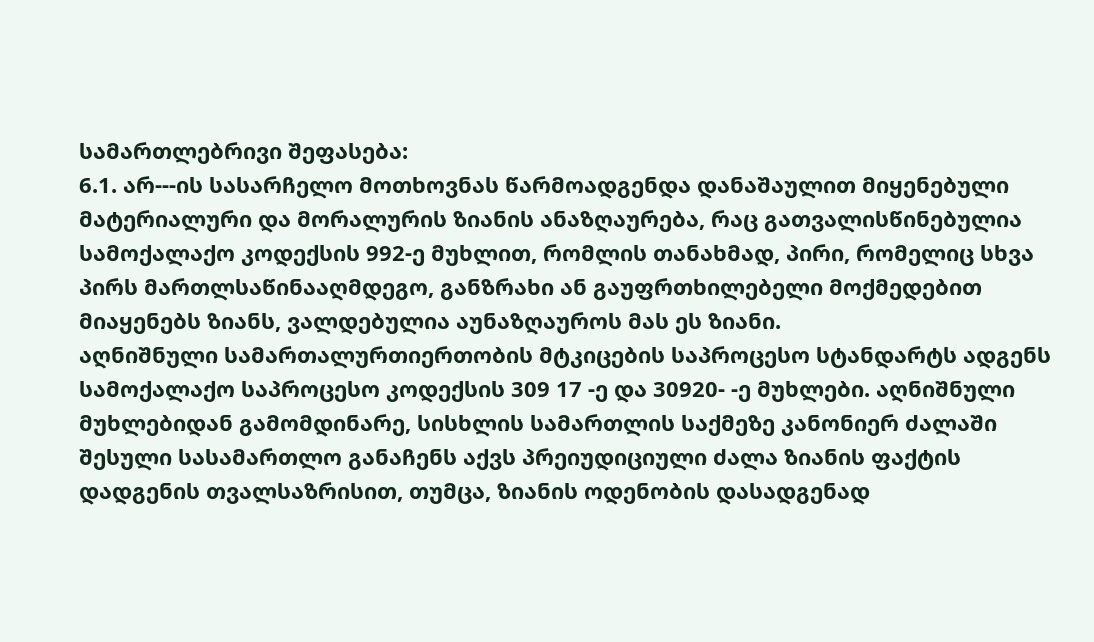სამართლებრივი შეფასება:
6.1. არ---ის სასარჩელო მოთხოვნას წარმოადგენდა დანაშაულით მიყენებული მატერიალური და მორალურის ზიანის ანაზღაურება, რაც გათვალისწინებულია სამოქალაქო კოდექსის 992-ე მუხლით, რომლის თანახმად, პირი, რომელიც სხვა პირს მართლსაწინააღმდეგო, განზრახი ან გაუფრთხილებელი მოქმედებით მიაყენებს ზიანს, ვალდებულია აუნაზღაუროს მას ეს ზიანი.
აღნიშნული სამართალურთიერთობის მტკიცების საპროცესო სტანდარტს ადგენს სამოქალაქო საპროცესო კოდექსის 309 17 -ე და 30920- -ე მუხლები. აღნიშნული მუხლებიდან გამომდინარე, სისხლის სამართლის საქმეზე კანონიერ ძალაში შესული სასამართლო განაჩენს აქვს პრეიუდიციული ძალა ზიანის ფაქტის დადგენის თვალსაზრისით, თუმცა, ზიანის ოდენობის დასადგენად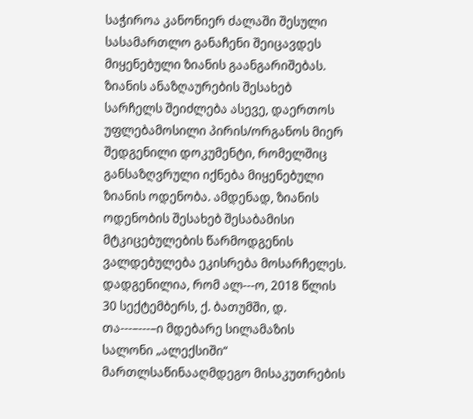საჭიროა კანონიერ ძალაში შესული სასამართლო განაჩენი შეიცავდეს მიყენებული ზიანის გაანგარიშებას. ზიანის ანაზღაურების შესახებ სარჩელს შეიძლება ასევე, დაერთოს უფლებამოსილი პირის/ორგანოს მიერ შედგენილი დოკუმენტი, რომელშიც განსაზღვრული იქნება მიყენებული ზიანის ოდენობა. ამდენად, ზიანის ოდენობის შესახებ შესაბამისი მტკიცებულების წარმოდგენის ვალდებულება ეკისრება მოსარჩელეს.
დადგენილია, რომ ალ---ო, 2018 წლის 30 სექტემბერს, ქ. ბათუმში, დ. თა---–---–ი მდებარე სილამაზის სალონი „ალექსიში“ მართლსაწინააღმდეგო მისაკუთრების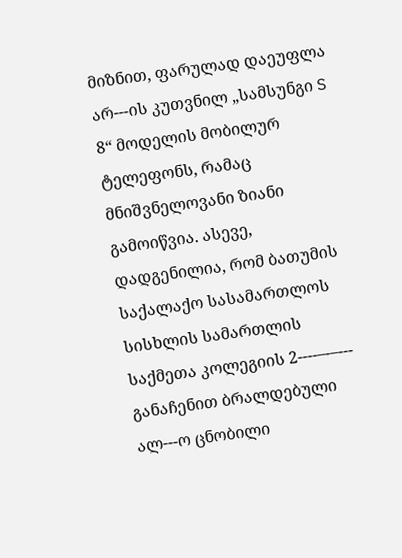მიზნით, ფარულად დაეუფლა არ---ის კუთვნილ „სამსუნგი S 8“ მოდელის მობილურ ტელეფონს, რამაც მნიშვნელოვანი ზიანი გამოიწვია. ასევე, დადგენილია, რომ ბათუმის საქალაქო სასამართლოს სისხლის სამართლის საქმეთა კოლეგიის 2----–-–--- განაჩენით ბრალდებული ალ---ო ცნობილი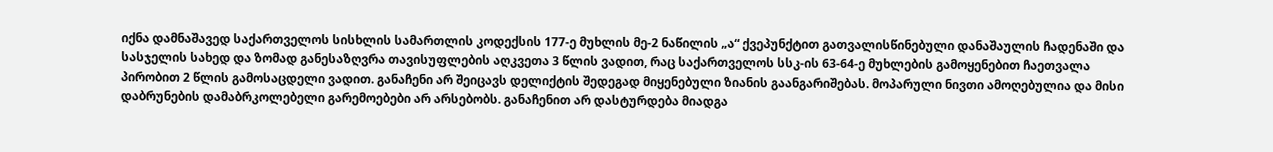იქნა დამნაშავედ საქართველოს სისხლის სამართლის კოდექსის 177-ე მუხლის მე-2 ნაწილის „ა“ ქვეპუნქტით გათვალისწინებული დანაშაულის ჩადენაში და სასჯელის სახედ და ზომად განესაზღვრა თავისუფლების აღკვეთა 3 წლის ვადით, რაც საქართველოს სსკ-ის 63-64-ე მუხლების გამოყენებით ჩაეთვალა პირობით 2 წლის გამოსაცდელი ვადით. განაჩენი არ შეიცავს დელიქტის შედეგად მიყენებული ზიანის გაანგარიშებას. მოპარული ნივთი ამოღებულია და მისი დაბრუნების დამაბრკოლებელი გარემოებები არ არსებობს. განაჩენით არ დასტურდება მიადგა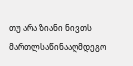თუ არა ზიანი ნივთს მართლსაწინააღმდეგო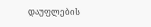დაუფლების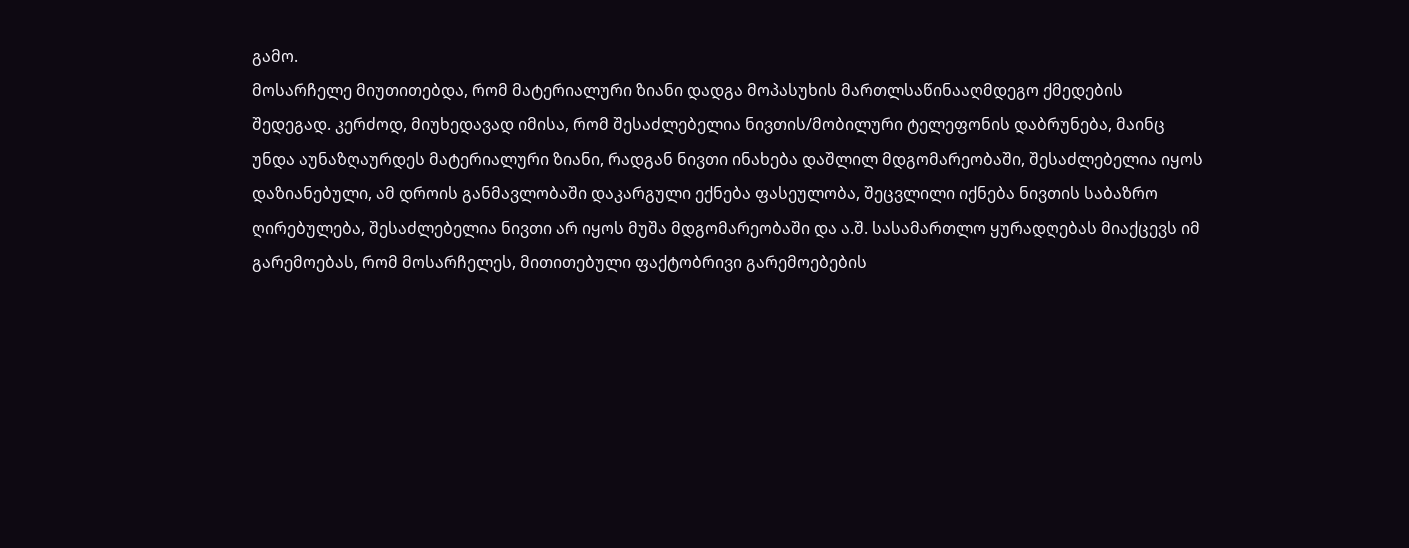გამო.
მოსარჩელე მიუთითებდა, რომ მატერიალური ზიანი დადგა მოპასუხის მართლსაწინააღმდეგო ქმედების შედეგად. კერძოდ, მიუხედავად იმისა, რომ შესაძლებელია ნივთის/მობილური ტელეფონის დაბრუნება, მაინც უნდა აუნაზღაურდეს მატერიალური ზიანი, რადგან ნივთი ინახება დაშლილ მდგომარეობაში, შესაძლებელია იყოს დაზიანებული, ამ დროის განმავლობაში დაკარგული ექნება ფასეულობა, შეცვლილი იქნება ნივთის საბაზრო ღირებულება, შესაძლებელია ნივთი არ იყოს მუშა მდგომარეობაში და ა.შ. სასამართლო ყურადღებას მიაქცევს იმ გარემოებას, რომ მოსარჩელეს, მითითებული ფაქტობრივი გარემოებების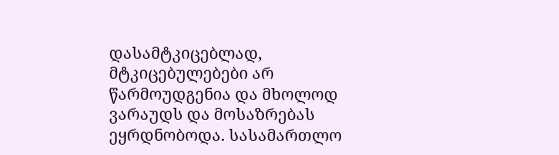დასამტკიცებლად, მტკიცებულებები არ წარმოუდგენია და მხოლოდ ვარაუდს და მოსაზრებას ეყრდნობოდა. სასამართლო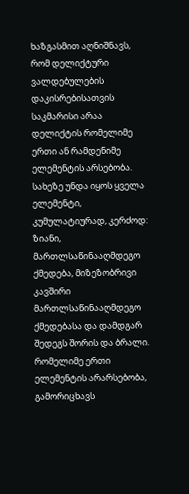ხაზგასმით აღნიშნავს, რომ დელიქტური ვალდებულების დაკისრებისათვის საკმარისი არაა დელიქტის რომელიმე ერთი ან რამდენიმე ელემენტის არსებობა. სახეზე უნდა იყოს ყველა ელემენტი, კუმულატიურად, კერძოდ: ზიანი, მართლსაწინააღმდეგო ქმედება, მიზეზობრივი კავშირი მართლსაწინააღმდეგო ქმედებასა და დამდგარ შედეგს შორის და ბრალი. რომელიმე ერთი ელემენტის არარსებობა, გამორიცხავს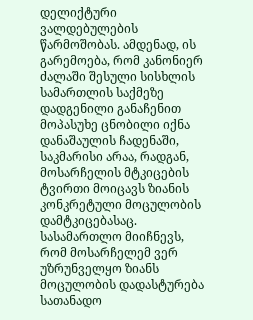დელიქტური ვალდებულების წარმოშობას. ამდენად, ის გარემოება, რომ კანონიერ ძალაში შესული სისხლის სამართლის საქმეზე დადგენილი განაჩენით მოპასუხე ცნობილი იქნა დანაშაულის ჩადენაში, საკმარისი არაა, რადგან, მოსარჩელის მტკიცების ტვირთი მოიცავს ზიანის კონკრეტული მოცულობის დამტკიცებასაც.
სასამართლო მიიჩნევს, რომ მოსარჩელემ ვერ უზრუნველყო ზიანს მოცულობის დადასტურება სათანადო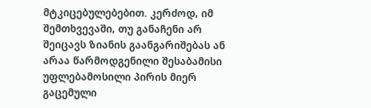მტკიცებულებებით. კერძოდ, იმ შემთხვევაში, თუ განაჩენი არ შეიცავს ზიანის გაანგარიშებას ან არაა წარმოდგენილი შესაბამისი უფლებამოსილი პირის მიერ გაცემული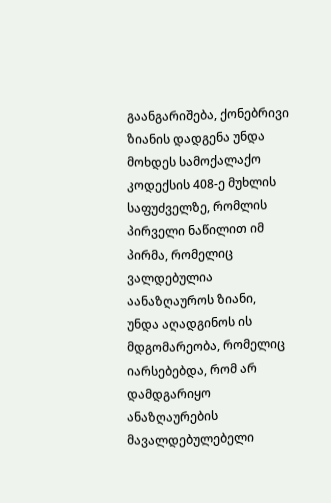გაანგარიშება, ქონებრივი ზიანის დადგენა უნდა მოხდეს სამოქალაქო კოდექსის 408-ე მუხლის საფუძველზე, რომლის პირველი ნაწილით იმ პირმა, რომელიც ვალდებულია აანაზღაუროს ზიანი, უნდა აღადგინოს ის მდგომარეობა, რომელიც იარსებებდა, რომ არ დამდგარიყო ანაზღაურების მავალდებულებელი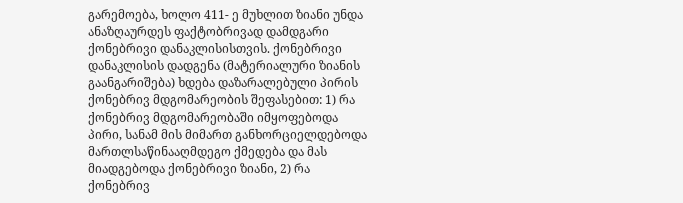გარემოება, ხოლო 411- ე მუხლით ზიანი უნდა ანაზღაურდეს ფაქტობრივად დამდგარი ქონებრივი დანაკლისისთვის. ქონებრივი დანაკლისის დადგენა (მატერიალური ზიანის გაანგარიშება) ხდება დაზარალებული პირის ქონებრივ მდგომარეობის შეფასებით: 1) რა ქონებრივ მდგომარეობაში იმყოფებოდა პირი, სანამ მის მიმართ განხორციელდებოდა მართლსაწინააღმდეგო ქმედება და მას მიადგებოდა ქონებრივი ზიანი, 2) რა ქონებრივ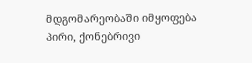მდგომარეობაში იმყოფება პირი, ქონებრივი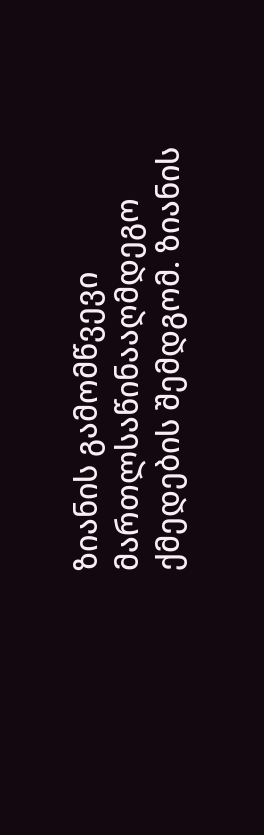ზიანის გამომწვევი მართლსაწინააღმდეგო ქმედების შემდგომ. ზიანის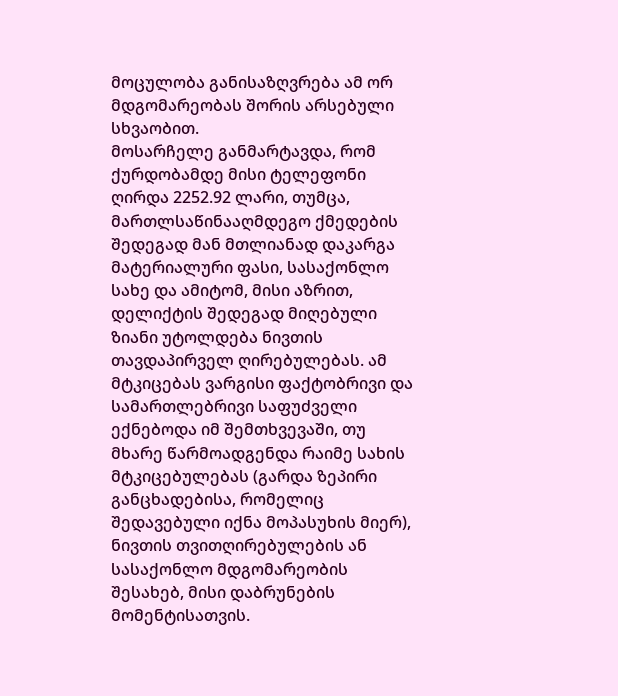მოცულობა განისაზღვრება ამ ორ მდგომარეობას შორის არსებული სხვაობით.
მოსარჩელე განმარტავდა, რომ ქურდობამდე მისი ტელეფონი ღირდა 2252.92 ლარი, თუმცა, მართლსაწინააღმდეგო ქმედების შედეგად მან მთლიანად დაკარგა მატერიალური ფასი, სასაქონლო სახე და ამიტომ, მისი აზრით, დელიქტის შედეგად მიღებული ზიანი უტოლდება ნივთის თავდაპირველ ღირებულებას. ამ მტკიცებას ვარგისი ფაქტობრივი და სამართლებრივი საფუძველი ექნებოდა იმ შემთხვევაში, თუ მხარე წარმოადგენდა რაიმე სახის მტკიცებულებას (გარდა ზეპირი განცხადებისა, რომელიც შედავებული იქნა მოპასუხის მიერ), ნივთის თვითღირებულების ან სასაქონლო მდგომარეობის შესახებ, მისი დაბრუნების მომენტისათვის.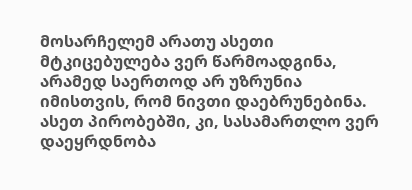მოსარჩელემ არათუ ასეთი მტკიცებულება ვერ წარმოადგინა, არამედ საერთოდ არ უზრუნია იმისთვის, რომ ნივთი დაებრუნებინა. ასეთ პირობებში, კი, სასამართლო ვერ დაეყრდნობა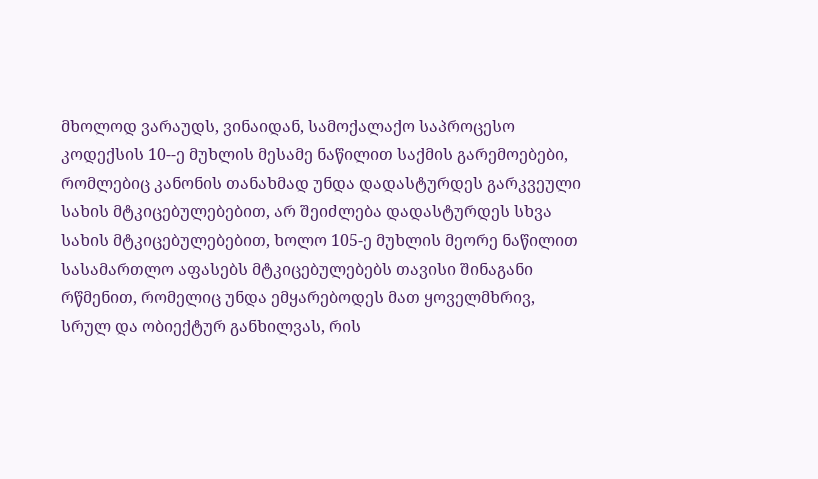მხოლოდ ვარაუდს, ვინაიდან, სამოქალაქო საპროცესო კოდექსის 10--ე მუხლის მესამე ნაწილით საქმის გარემოებები, რომლებიც კანონის თანახმად უნდა დადასტურდეს გარკვეული სახის მტკიცებულებებით, არ შეიძლება დადასტურდეს სხვა სახის მტკიცებულებებით, ხოლო 105-ე მუხლის მეორე ნაწილით სასამართლო აფასებს მტკიცებულებებს თავისი შინაგანი რწმენით, რომელიც უნდა ემყარებოდეს მათ ყოველმხრივ, სრულ და ობიექტურ განხილვას, რის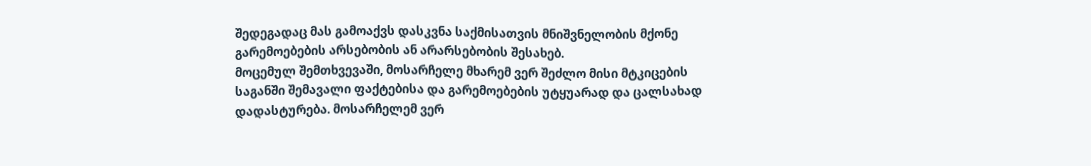შედეგადაც მას გამოაქვს დასკვნა საქმისათვის მნიშვნელობის მქონე გარემოებების არსებობის ან არარსებობის შესახებ.
მოცემულ შემთხვევაში, მოსარჩელე მხარემ ვერ შეძლო მისი მტკიცების საგანში შემავალი ფაქტებისა და გარემოებების უტყუარად და ცალსახად დადასტურება. მოსარჩელემ ვერ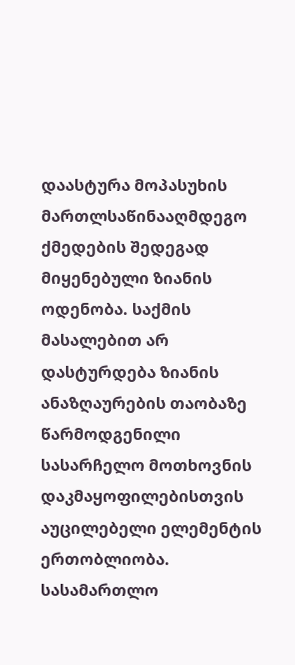დაასტურა მოპასუხის მართლსაწინააღმდეგო ქმედების შედეგად მიყენებული ზიანის ოდენობა. საქმის მასალებით არ დასტურდება ზიანის ანაზღაურების თაობაზე წარმოდგენილი სასარჩელო მოთხოვნის დაკმაყოფილებისთვის აუცილებელი ელემენტის ერთობლიობა. სასამართლო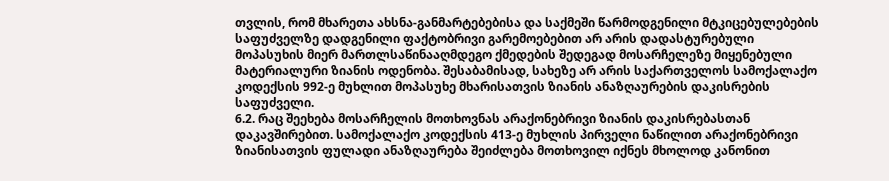თვლის, რომ მხარეთა ახსნა-განმარტებებისა და საქმეში წარმოდგენილი მტკიცებულებების საფუძველზე დადგენილი ფაქტობრივი გარემოებებით არ არის დადასტურებული მოპასუხის მიერ მართლსაწინააღმდეგო ქმედების შედეგად მოსარჩელეზე მიყენებული მატერიალური ზიანის ოდენობა. შესაბამისად, სახეზე არ არის საქართველოს სამოქალაქო კოდექსის 992-ე მუხლით მოპასუხე მხარისათვის ზიანის ანაზღაურების დაკისრების საფუძველი.
6.2. რაც შეეხება მოსარჩელის მოთხოვნას არაქონებრივი ზიანის დაკისრებასთან დაკავშირებით. სამოქალაქო კოდექსის 413-ე მუხლის პირველი ნაწილით არაქონებრივი ზიანისათვის ფულადი ანაზღაურება შეიძლება მოთხოვილ იქნეს მხოლოდ კანონით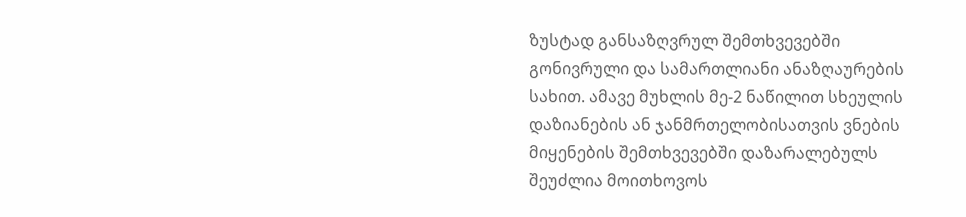ზუსტად განსაზღვრულ შემთხვევებში გონივრული და სამართლიანი ანაზღაურების სახით. ამავე მუხლის მე-2 ნაწილით სხეულის დაზიანების ან ჯანმრთელობისათვის ვნების მიყენების შემთხვევებში დაზარალებულს შეუძლია მოითხოვოს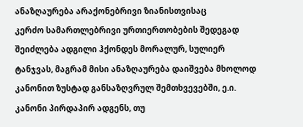ანაზღაურება არაქონებრივი ზიანისთვისაც
კერძო სამართლებრივი ურთიერთობების შედეგად შეიძლება ადგილი ჰქონდეს მორალურ, სულიერ ტანჯვას, მაგრამ მისი ანაზღაურება დაიშვება მხოლოდ კანონით ზუსტად განსაზღვრულ შემთხვევებში, ე.ი. კანონი პირდაპირ ადგენს, თუ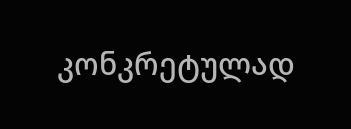კონკრეტულად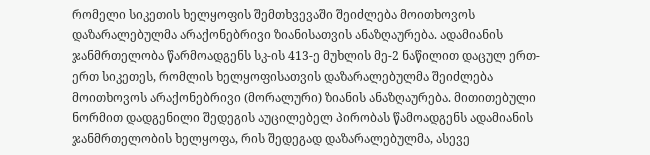რომელი სიკეთის ხელყოფის შემთხვევაში შეიძლება მოითხოვოს დაზარალებულმა არაქონებრივი ზიანისათვის ანაზღაურება. ადამიანის ჯანმრთელობა წარმოადგენს სკ-ის 413-ე მუხლის მე-2 ნაწილით დაცულ ერთ-ერთ სიკეთეს, რომლის ხელყოფისათვის დაზარალებულმა შეიძლება მოითხოვოს არაქონებრივი (მორალური) ზიანის ანაზღაურება. მითითებული ნორმით დადგენილი შედეგის აუცილებელ პირობას წამოადგენს ადამიანის ჯანმრთელობის ხელყოფა, რის შედეგად დაზარალებულმა, ასევე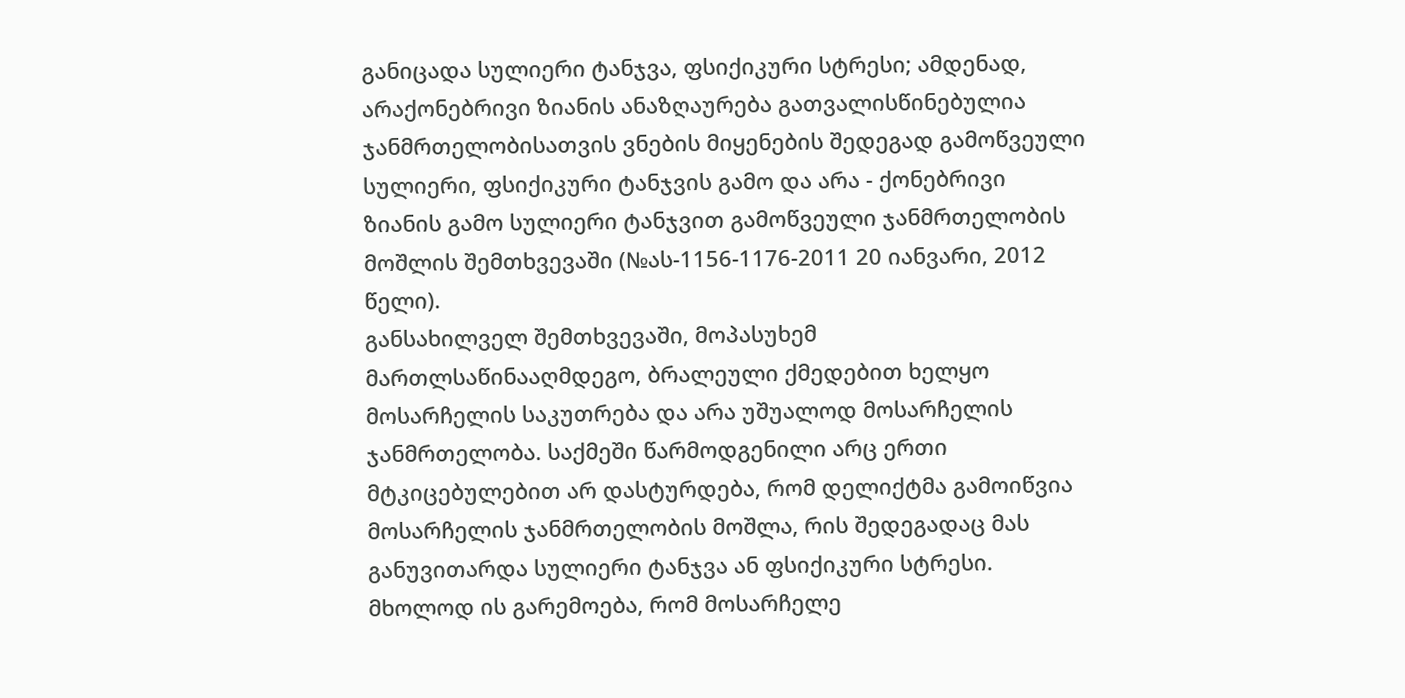განიცადა სულიერი ტანჯვა, ფსიქიკური სტრესი; ამდენად, არაქონებრივი ზიანის ანაზღაურება გათვალისწინებულია ჯანმრთელობისათვის ვნების მიყენების შედეგად გამოწვეული სულიერი, ფსიქიკური ტანჯვის გამო და არა - ქონებრივი ზიანის გამო სულიერი ტანჯვით გამოწვეული ჯანმრთელობის მოშლის შემთხვევაში (№ას-1156-1176-2011 20 იანვარი, 2012 წელი).
განსახილველ შემთხვევაში, მოპასუხემ მართლსაწინააღმდეგო, ბრალეული ქმედებით ხელყო მოსარჩელის საკუთრება და არა უშუალოდ მოსარჩელის ჯანმრთელობა. საქმეში წარმოდგენილი არც ერთი მტკიცებულებით არ დასტურდება, რომ დელიქტმა გამოიწვია მოსარჩელის ჯანმრთელობის მოშლა, რის შედეგადაც მას განუვითარდა სულიერი ტანჯვა ან ფსიქიკური სტრესი. მხოლოდ ის გარემოება, რომ მოსარჩელე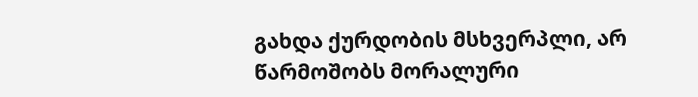გახდა ქურდობის მსხვერპლი, არ წარმოშობს მორალური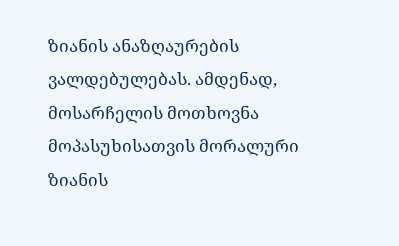ზიანის ანაზღაურების ვალდებულებას. ამდენად, მოსარჩელის მოთხოვნა მოპასუხისათვის მორალური ზიანის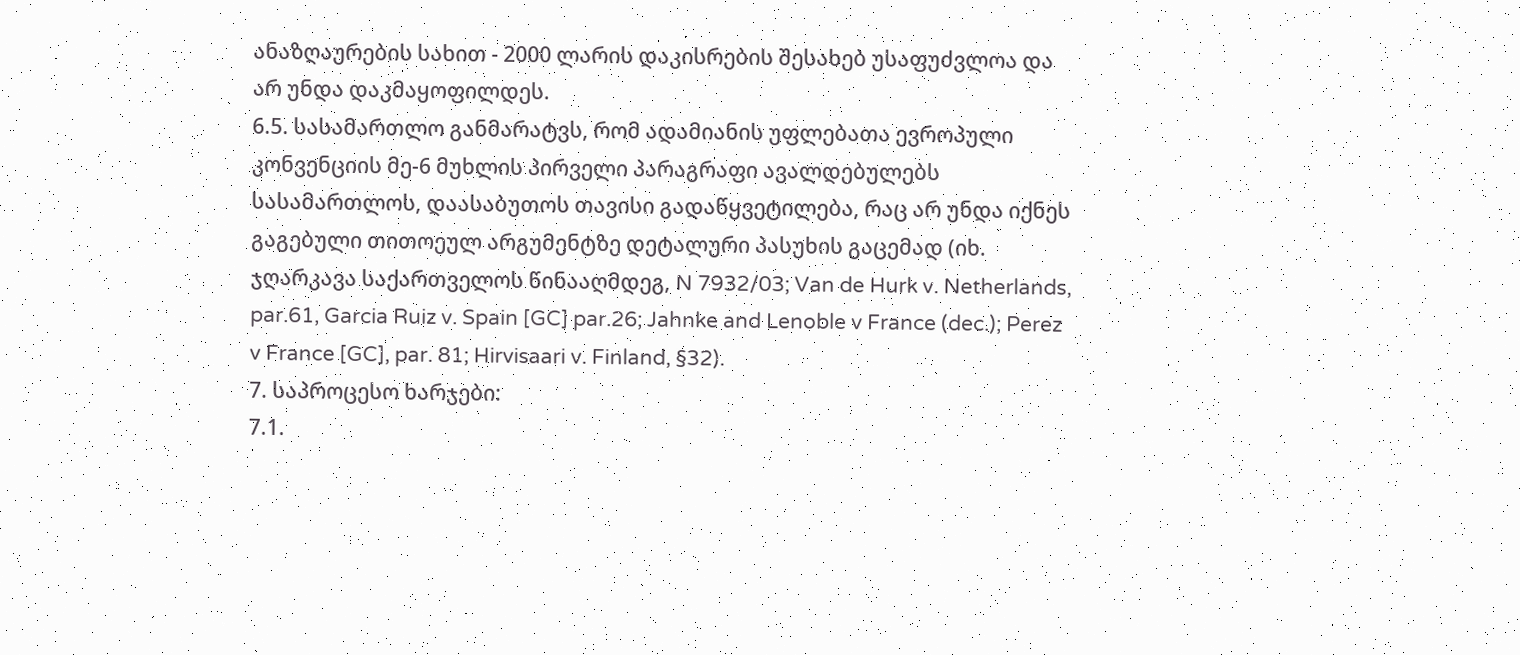ანაზღაურების სახით - 2000 ლარის დაკისრების შესახებ უსაფუძვლოა და არ უნდა დაკმაყოფილდეს.
6.5. სასამართლო განმარატვს, რომ ადამიანის უფლებათა ევროპული კონვენციის მე-6 მუხლის პირველი პარაგრაფი ავალდებულებს სასამართლოს, დაასაბუთოს თავისი გადაწყვეტილება, რაც არ უნდა იქნეს გაგებული თითოეულ არგუმენტზე დეტალური პასუხის გაცემად (იხ. ჯღარკავა საქართველოს წინააღმდეგ, N 7932/03; Van de Hurk v. Netherlands, par.61, Garcia Ruiz v. Spain [GC] par.26; Jahnke and Lenoble v France (dec.); Perez v France [GC], par. 81; Hirvisaari v. Finland, §32).
7. საპროცესო ხარჯები:
7.1.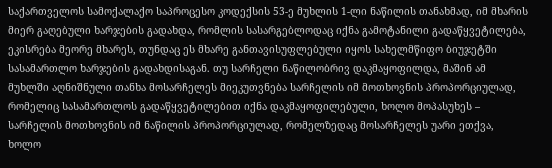საქართველოს სამოქალაქო საპროცესო კოდექსის 53-ე მუხლის 1-ლი ნაწილის თანახმად, იმ მხარის მიერ გაღებული ხარჯების გადახდა, რომლის სასარგებლოდაც იქნა გამოტანილი გადაწყვეტილება, ეკისრება მეორე მხარეს, თუნდაც ეს მხარე განთავისუფლებული იყოს სახელმწიფო ბიუჯეტში სასამართლო ხარჯების გადახდისაგან. თუ სარჩელი ნაწილობრივ დაკმაყოფილდა, მაშინ ამ მუხლში აღნიშნული თანხა მოსარჩელეს მიეკუთვნება სარჩელის იმ მოთხოვნის პროპორციულად, რომელიც სასამართლოს გადაწყვეტილებით იქნა დაკმაყოფილებული, ხოლო მოპასუხეს – სარჩელის მოთხოვნის იმ ნაწილის პროპორციულად, რომელზედაც მოსარჩელეს უარი ეთქვა, ხოლო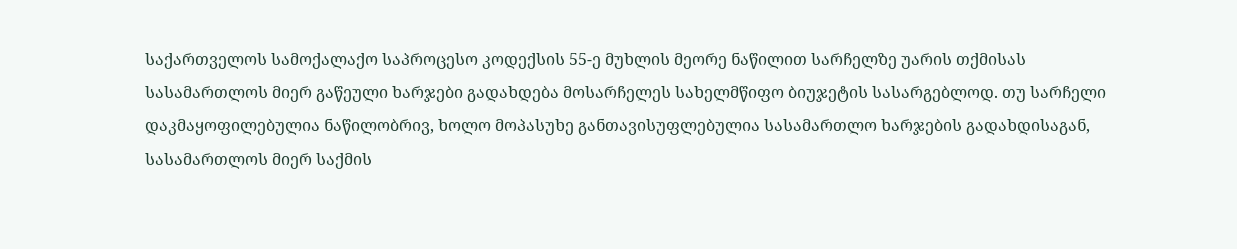საქართველოს სამოქალაქო საპროცესო კოდექსის 55-ე მუხლის მეორე ნაწილით სარჩელზე უარის თქმისას სასამართლოს მიერ გაწეული ხარჯები გადახდება მოსარჩელეს სახელმწიფო ბიუჯეტის სასარგებლოდ. თუ სარჩელი დაკმაყოფილებულია ნაწილობრივ, ხოლო მოპასუხე განთავისუფლებულია სასამართლო ხარჯების გადახდისაგან, სასამართლოს მიერ საქმის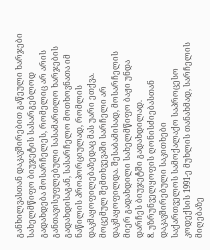განხილვასთან დაკავშირებით გაწეული ხარჯები სახელმწიფო ბიუჯეტის სასარგებლოდ გადახდება მოსარჩელეს, რომელიც არ არის განთავისუფლებული სასამართლო ხარჯების გადახდისაგან, სასარჩელო მოთხოვნათა იმ ნაწილის პროპორციულად, რომლის დაკმაყოფილებაზედაც მას უარი ეთქვა.
მოცემულ შემთხვევაში სარჩელი არ დაკმაყოფილდა. შესაბამისად, მოსარჩელის მიერ გადახდილი სახელმწიფო ბაჟი უნდა დარჩეს ბიუჯეტში გადახდილად.
8. უზრუნველყოფის ღონისძიებასთან დაკავშირებული საკითხები
საქართველოს სამოქალაქო საპროცესო კოდექსის 1991-ე მუხლის თანახმად, სარჩელის მიღებაზე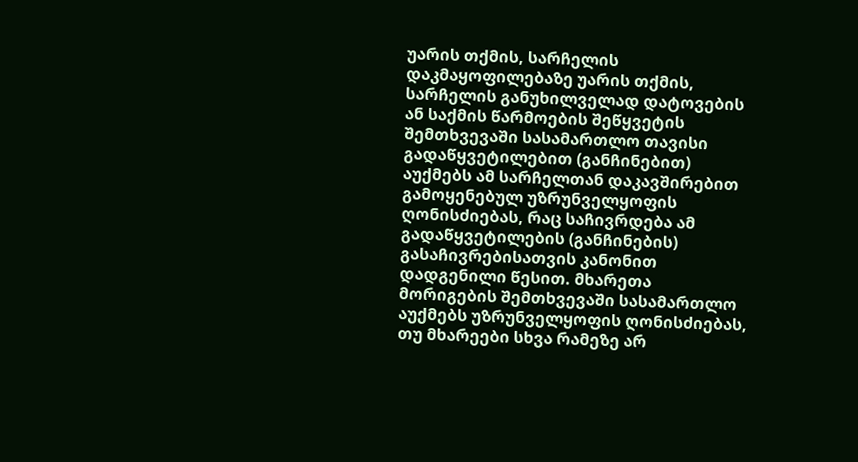უარის თქმის, სარჩელის დაკმაყოფილებაზე უარის თქმის, სარჩელის განუხილველად დატოვების ან საქმის წარმოების შეწყვეტის შემთხვევაში სასამართლო თავისი გადაწყვეტილებით (განჩინებით) აუქმებს ამ სარჩელთან დაკავშირებით გამოყენებულ უზრუნველყოფის ღონისძიებას, რაც საჩივრდება ამ გადაწყვეტილების (განჩინების) გასაჩივრებისათვის კანონით დადგენილი წესით. მხარეთა მორიგების შემთხვევაში სასამართლო აუქმებს უზრუნველყოფის ღონისძიებას, თუ მხარეები სხვა რამეზე არ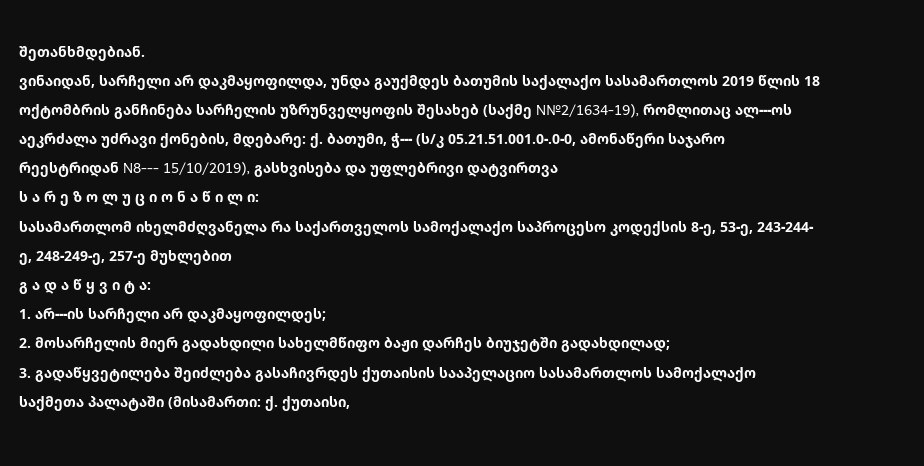შეთანხმდებიან.
ვინაიდან, სარჩელი არ დაკმაყოფილდა, უნდა გაუქმდეს ბათუმის საქალაქო სასამართლოს 2019 წლის 18 ოქტომბრის განჩინება სარჩელის უზრუნველყოფის შესახებ (საქმე N№2/1634-19), რომლითაც ალ---ოს აეკრძალა უძრავი ქონების, მდებარე: ქ. ბათუმი, ჭ--- (ს/კ 05.21.51.001.0-.0-0, ამონაწერი საჯარო რეესტრიდან N8--- 15/10/2019), გასხვისება და უფლებრივი დატვირთვა
ს ა რ ე ზ ო ლ უ ც ი ო ნ ა წ ი ლ ი:
სასამართლომ იხელმძღვანელა რა საქართველოს სამოქალაქო საპროცესო კოდექსის 8-ე, 53-ე, 243-244-ე, 248-249-ე, 257-ე მუხლებით
გ ა დ ა წ ყ ვ ი ტ ა:
1. არ---ის სარჩელი არ დაკმაყოფილდეს;
2. მოსარჩელის მიერ გადახდილი სახელმწიფო ბაჟი დარჩეს ბიუჯეტში გადახდილად;
3. გადაწყვეტილება შეიძლება გასაჩივრდეს ქუთაისის სააპელაციო სასამართლოს სამოქალაქო საქმეთა პალატაში (მისამართი: ქ. ქუთაისი,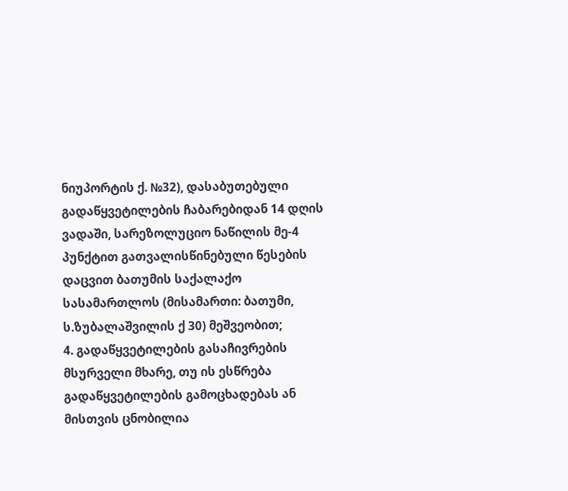ნიუპორტის ქ. №32), დასაბუთებული გადაწყვეტილების ჩაბარებიდან 14 დღის ვადაში, სარეზოლუციო ნაწილის მე-4 პუნქტით გათვალისწინებული წესების დაცვით ბათუმის საქალაქო სასამართლოს (მისამართი: ბათუმი, ს.ზუბალაშვილის ქ 30) მეშვეობით;
4. გადაწყვეტილების გასაჩივრების მსურველი მხარე, თუ ის ესწრება გადაწყვეტილების გამოცხადებას ან მისთვის ცნობილია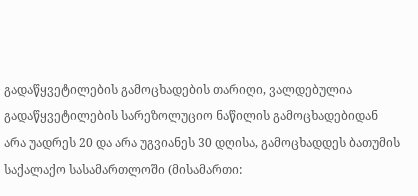გადაწყვეტილების გამოცხადების თარიღი, ვალდებულია გადაწყვეტილების სარეზოლუციო ნაწილის გამოცხადებიდან არა უადრეს 20 და არა უგვიანეს 30 დღისა, გამოცხადდეს ბათუმის საქალაქო სასამართლოში (მისამართი: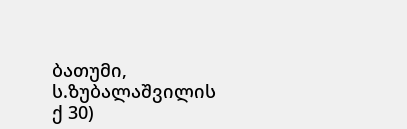ბათუმი, ს.ზუბალაშვილის ქ 30)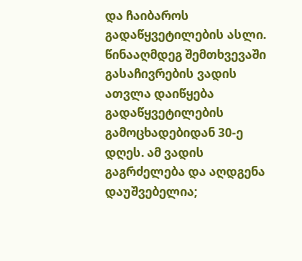და ჩაიბაროს გადაწყვეტილების ასლი. წინააღმდეგ შემთხვევაში გასაჩივრების ვადის ათვლა დაიწყება გადაწყვეტილების გამოცხადებიდან 30-ე დღეს. ამ ვადის გაგრძელება და აღდგენა დაუშვებელია;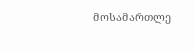მოსამართლე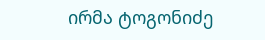ირმა ტოგონიძე